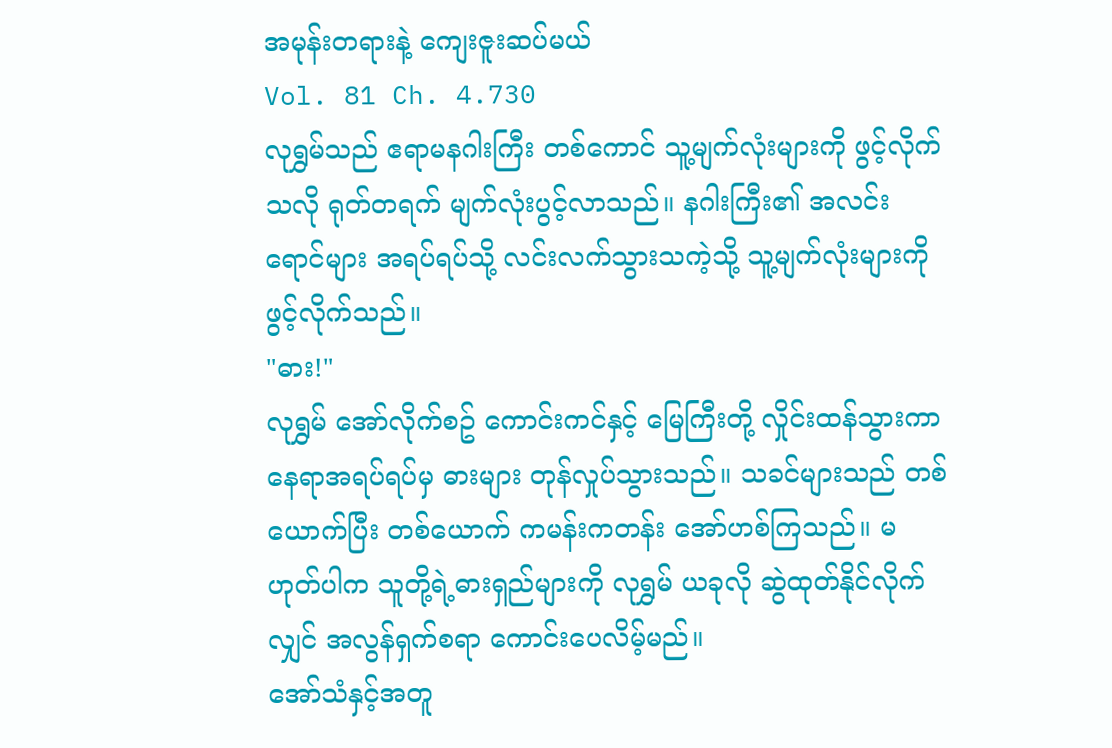အမုန်းတရားနဲ့ ကျေးဇူးဆပ်မယ်
Vol. 81 Ch. 4.730
လုရွှမ်သည် ဧရာမနဂါးကြီး တစ်ကောင် သူ့မျက်လုံးများကို ဖွင့်လိုက်သလို ရုတ်တရက် မျက်လုံးပွင့်လာသည်။ နဂါးကြီး၏ အလင်းရောင်များ အရပ်ရပ်သို့ လင်းလက်သွားသကဲ့သို့ သူ့မျက်လုံးများကို ဖွင့်လိုက်သည်။
"ဓား!"
လုရွှမ် အော်လိုက်စဥ် ကောင်းကင်နှင့် မြေကြီးတို့ လှိုင်းထန်သွားကာ နေရာအရပ်ရပ်မှ ဓားများ တုန်လှုပ်သွားသည်။ သခင်များသည် တစ်ယောက်ပြီး တစ်ယောက် ကမန်းကတန်း အော်ဟစ်ကြသည်။ မဟုတ်ပါက သူတို့ရဲ့ဓားရှည်များကို လုရွှမ် ယခုလို ဆွဲထုတ်နိုင်လိုက်လျှင် အလွန်ရှက်စရာ ကောင်းပေလိမ့်မည်။
အော်သံနှင့်အတူ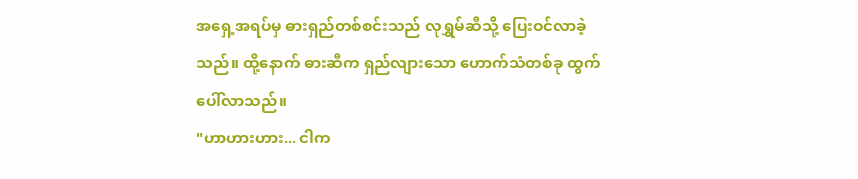အရှေ့အရပ်မှ ဓားရှည်တစ်စင်းသည် လုရွှမ်ဆီသို့ ပြေးဝင်လာခဲ့သည်။ ထို့နောက် ဓားဆီက ရှည်လျားသော ဟောက်သံတစ်ခု ထွက်ပေါ်လာသည်။
"ဟာဟားဟား... ငါက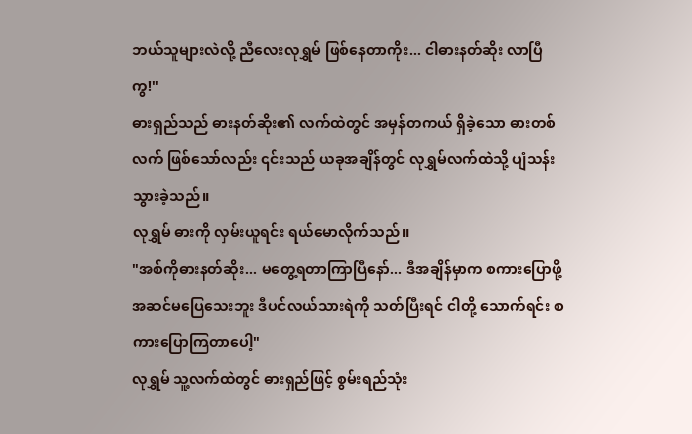ဘယ်သူများလဲလို့ ညီလေးလုရွှမ် ဖြစ်နေတာကိုး... ငါဓားနတ်ဆိုး လာပြီကွ!"
ဓားရှည်သည် ဓားနတ်ဆိုး၏ လက်ထဲတွင် အမှန်တကယ် ရှိခဲ့သော ဓားတစ်လက် ဖြစ်သော်လည်း ၎င်းသည် ယခုအချိန်တွင် လုရွှမ်လက်ထဲသို့ ပျံသန်းသွားခဲ့သည်။
လုရွှမ် ဓားကို လှမ်းယူရင်း ရယ်မောလိုက်သည်။
"အစ်ကိုဓားနတ်ဆိုး... မတွေ့ရတာကြာပြီနော်... ဒီအချိန်မှာက စကားပြောဖို့ အဆင်မပြေသေးဘူး ဒီပင်လယ်သားရဲကို သတ်ပြီးရင် ငါတို့ သောက်ရင်း စကားပြောကြတာပေါ့"
လုရွှမ် သူ့လက်ထဲတွင် ဓားရှည်ဖြင့် စွမ်းရည်သုံး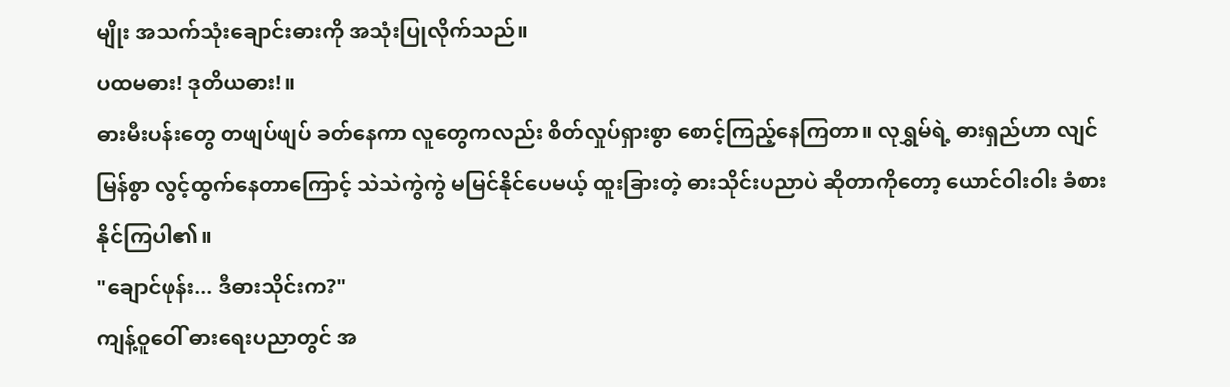မျိုး အသက်သုံးချောင်းဓားကို အသုံးပြုလိုက်သည်။
ပထမဓား! ဒုတိယဓား!။
ဓားမီးပန်းတွေ တဖျပ်ဖျပ် ခတ်နေကာ လူတွေကလည်း စိတ်လှုပ်ရှားစွာ စောင့်ကြည့်နေကြတာ။ လုရွှမ်ရဲ့ ဓားရှည်ဟာ လျင်မြန်စွာ လွင့်ထွက်နေတာကြောင့် သဲသဲကွဲကွဲ မမြင်နိုင်ပေမယ့် ထူးခြားတဲ့ ဓားသိုင်းပညာပဲ ဆိုတာကိုတော့ ယောင်ဝါးဝါး ခံစားနိုင်ကြပါ၏။
"ချောင်ဖုန်း... ဒီဓားသိုင်းက?"
ကျန့်ဝူဝေါ် ဓားရေးပညာတွင် အ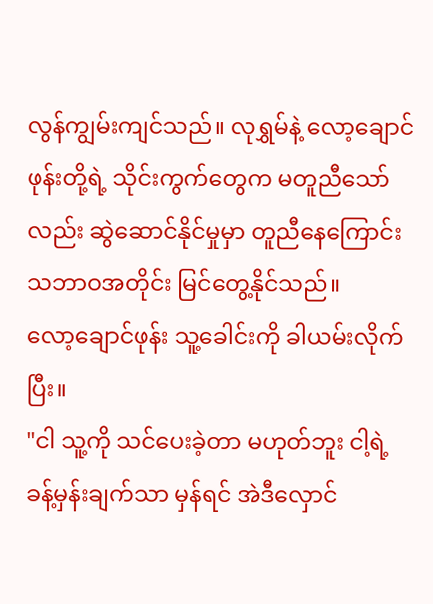လွန်ကျွမ်းကျင်သည်။ လုရွှမ်နဲ့ လော့ချောင်ဖုန်းတို့ရဲ့ သိုင်းကွက်တွေက မတူညီသော်လည်း ဆွဲဆောင်နိုင်မှုမှာ တူညီနေကြောင်း သဘာဝအတိုင်း မြင်တွေ့နိုင်သည်။
လော့ချောင်ဖုန်း သူ့ခေါင်းကို ခါယမ်းလိုက်ပြီး။
"ငါ သူ့ကို သင်ပေးခဲ့တာ မဟုတ်ဘူး ငါ့ရဲ့ ခန့်မှန်းချက်သာ မှန်ရင် အဲဒီလှောင်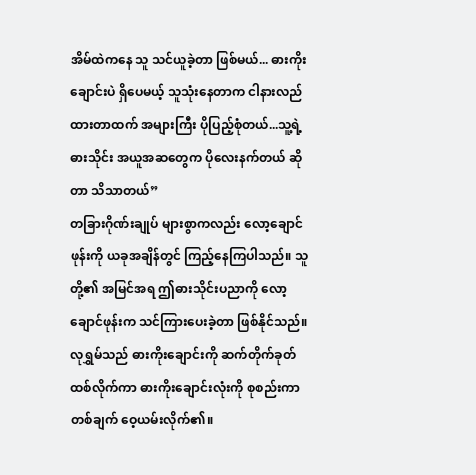အိမ်ထဲကနေ သူ သင်ယူခဲ့တာ ဖြစ်မယ်... ဓားကိုးချောင်းပဲ ရှိပေမယ့် သူသုံးနေတာက ငါနားလည်ထားတာထက် အများကြီး ပိုပြည့်စုံတယ်...သူ့ရဲ့ ဓားသိုင်း အယူအဆတွေက ပိုလေးနက်တယ် ဆိုတာ သိသာတယ်”
တခြားဂိုဏ်းချုပ် များစွာကလည်း လော့ချောင်ဖုန်းကို ယခုအချိန်တွင် ကြည့်နေကြပါသည်။ သူတို့၏ အမြင်အရ ဤဓားသိုင်းပညာကို လော့ချောင်ဖုန်းက သင်ကြားပေးခဲ့တာ ဖြစ်နိုင်သည်။
လုရွှမ်သည် ဓားကိုးချောင်းကို ဆက်တိုက်ခုတ်ထစ်လိုက်ကာ ဓားကိုးချောင်းလုံးကို စုစည်းကာ တစ်ချက် ဝေ့ယမ်းလိုက်၏။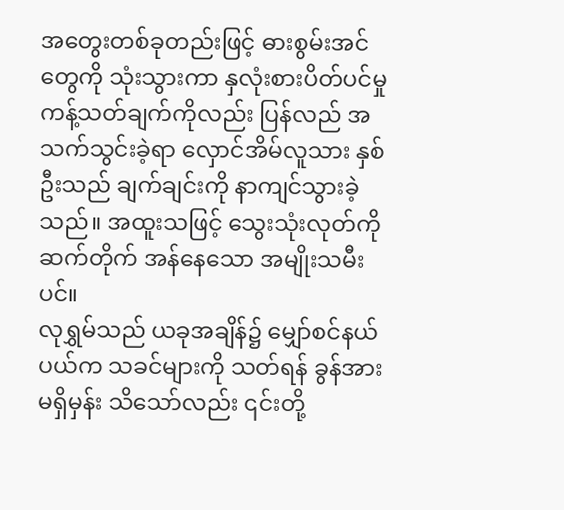အတွေးတစ်ခုတည်းဖြင့် ဓားစွမ်းအင်တွေကို သုံးသွားကာ နှလုံးစားပိတ်ပင်မှု ကန့်သတ်ချက်ကိုလည်း ပြန်လည် အသက်သွင်းခဲ့ရာ လှောင်အိမ်လူသား နှစ်ဦးသည် ချက်ချင်းကို နာကျင်သွားခဲ့သည်။ အထူးသဖြင့် သွေးသုံးလုတ်ကို ဆက်တိုက် အန်နေသော အမျိုးသမီးပင်။
လုရွှမ်သည် ယခုအချိန်၌ မျှော်စင်နယ်ပယ်က သခင်များကို သတ်ရန် ခွန်အားမရှိမှန်း သိသော်လည်း ၎င်းတို့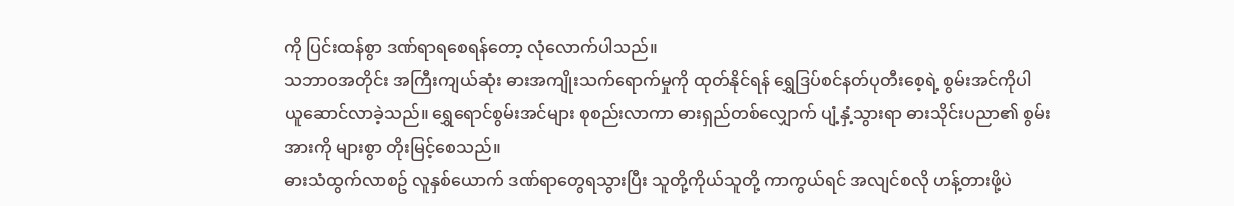ကို ပြင်းထန်စွာ ဒဏ်ရာရစေရန်တော့ လုံလောက်ပါသည်။
သဘာဝအတိုင်း အကြီးကျယ်ဆုံး ဓားအကျိုးသက်ရောက်မှုကို ထုတ်နိုင်ရန် ရွှေဒြပ်စင်နတ်ပုတီးစေ့ရဲ့ စွမ်းအင်ကိုပါ ယူဆောင်လာခဲ့သည်။ ရွှေရောင်စွမ်းအင်များ စုစည်းလာကာ ဓားရှည်တစ်လျှောက် ပျံ့နှံ့သွားရာ ဓားသိုင်းပညာ၏ စွမ်းအားကို များစွာ တိုးမြင့်စေသည်။
ဓားသံထွက်လာစဥ် လူနှစ်ယောက် ဒဏ်ရာတွေရသွားပြီး သူတို့ကိုယ်သူတို့ ကာကွယ်ရင် အလျင်စလို ဟန့်တားဖို့ပဲ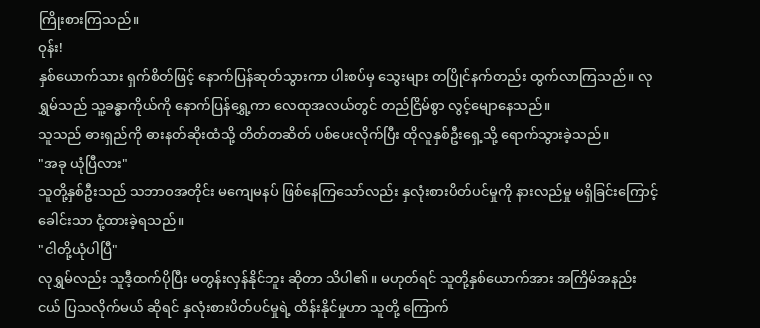ကြိုးစားကြသည်။
ဝုန်း!
နှစ်ယောက်သား ရှက်စိတ်ဖြင့် နောက်ပြန်ဆုတ်သွားကာ ပါးစပ်မှ သွေးများ တပြိုင်နက်တည်း ထွက်လာကြသည်။ လုရွှမ်သည် သူ့ခန္ဓာကိုယ်ကို နောက်ပြန်ရွှေ့ကာ လေထုအလယ်တွင် တည်ငြိမ်စွာ လွင့်မျောနေသည်။
သူသည် ဓားရှည်ကို ဓားနတ်ဆိုးထံသို့ တိတ်တဆိတ် ပစ်ပေးလိုက်ပြီး ထိုလူနှစ်ဦးရှေ့သို့ ရောက်သွားခဲ့သည်။
"အခု ယုံပြီလား"
သူတို့နှစ်ဦးသည် သဘာဝအတိုင်း မကျေမနပ် ဖြစ်နေကြသော်လည်း နှလုံးစားပိတ်ပင်မှုကို နားလည်မှု မရှိခြင်းကြောင့် ခေါင်းသာ ငုံ့ထားခဲ့ရသည်။
"ငါတို့ယုံပါပြီ"
လုရွှမ်လည်း သူဒီ့ထက်ပိုပြီး မတွန်းလှန်နိုင်ဘူး ဆိုတာ သိပါ၏။ မဟုတ်ရင် သူတို့နှစ်ယောက်အား အကြိမ်အနည်းငယ် ပြသလိုက်မယ် ဆိုရင် နှလုံးစားပိတ်ပင်မှုရဲ့ ထိန်းနိုင်မှုဟာ သူတို့ ကြောက်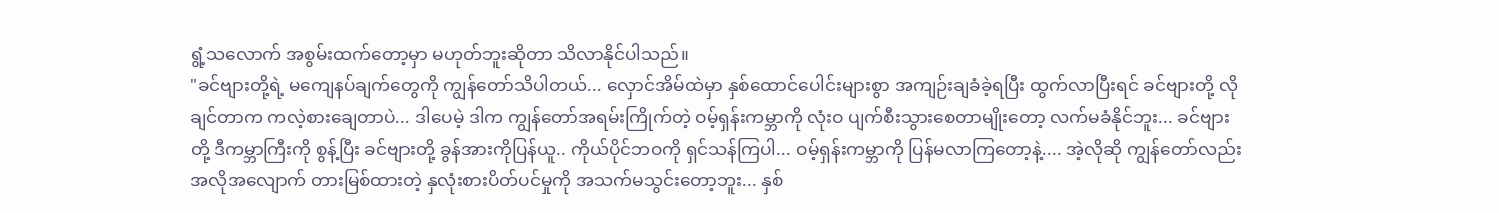ရွံ့သလောက် အစွမ်းထက်တော့မှာ မဟုတ်ဘူးဆိုတာ သိလာနိုင်ပါသည်။
"ခင်ဗျားတို့ရဲ့ မကျေနပ်ချက်တွေကို ကျွန်တော်သိပါတယ်... လှောင်အိမ်ထဲမှာ နှစ်ထောင်ပေါင်းများစွာ အကျဉ်းချခံခဲ့ရပြီး ထွက်လာပြီးရင် ခင်ဗျားတို့ လိုချင်တာက ကလဲ့စားချေတာပဲ... ဒါပေမဲ့ ဒါက ကျွန်တော်အရမ်းကြိုက်တဲ့ ဝမ့်ရှန်းကမ္ဘာကို လုံးဝ ပျက်စီးသွားစေတာမျိုးတော့ လက်မခံနိုင်ဘူး... ခင်ဗျားတို့ ဒီကမ္ဘာကြီးကို စွန့်ပြီး ခင်ဗျားတို့ ခွန်အားကိုပြန်ယူ.. ကိုယ်ပိုင်ဘဝကို ရှင်သန်ကြပါ... ဝမ့်ရှန်းကမ္ဘာကို ပြန်မလာကြတော့နဲ့.... အဲ့လိုဆို ကျွန်တော်လည်း အလိုအလျောက် တားမြစ်ထားတဲ့ နှလုံးစားပိတ်ပင်မှုကို အသက်မသွင်းတော့ဘူး... နှစ်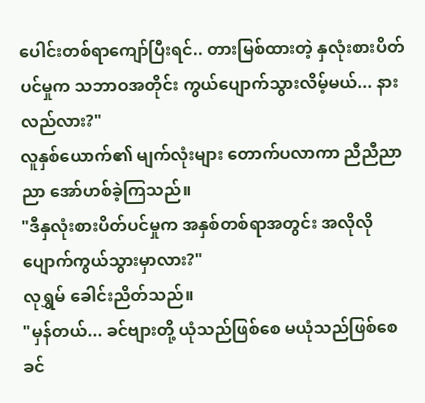ပေါင်းတစ်ရာကျော်ပြီးရင်.. တားမြစ်ထားတဲ့ နှလုံးစားပိတ်ပင်မှုက သဘာဝအတိုင်း ကွယ်ပျောက်သွားလိမ့်မယ်... နားလည်လား?"
လူနှစ်ယောက်၏ မျက်လုံးများ တောက်ပလာကာ ညီညီညာညာ အော်ဟစ်ခဲ့ကြသည်။
"ဒီနှလုံးစားပိတ်ပင်မှုက အနှစ်တစ်ရာအတွင်း အလိုလို ပျောက်ကွယ်သွားမှာလား?"
လုရွှမ် ခေါင်းညိတ်သည်။
"မှန်တယ်... ခင်ဗျားတို့ ယုံသည်ဖြစ်စေ မယုံသည်ဖြစ်စေ ခင်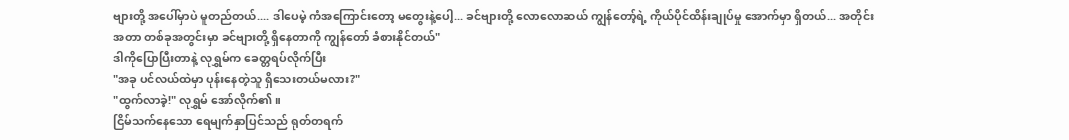ဗျားတို့ အပေါ်မှာပဲ မူတည်တယ်.... ဒါပေမဲ့ ကံအကြောင်းတော့ မတွေးနဲ့ပေါ့... ခင်ဗျားတို့ လောလောဆယ် ကျွန်တော့်ရဲ့ ကိုယ်ပိုင်ထိန်းချုပ်မှု အောက်မှာ ရှိတယ်... အတိုင်းအတာ တစ်ခုအတွင်းမှာ ခင်ဗျားတို့ ရှိနေတာကို ကျွန်တော် ခံစားနိုင်တယ်"
ဒါကိုပြောပြီးတာနဲ့ လုရွှမ်က ခေတ္တရပ်လိုက်ပြီး
"အခု ပင်လယ်ထဲမှာ ပုန်းနေတဲ့သူ ရှိသေးတယ်မလား?"
"ထွက်လာခဲ့!" လုရွှမ် အော်လိုက်၏။
ငြိမ်သက်နေသော ရေမျက်နှာပြင်သည် ရုတ်တရက်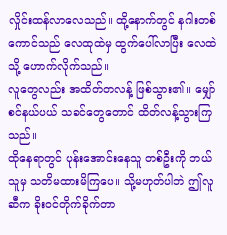လှိုင်းထန်လာလေသည်။ ထို့နောက်တွင် နဂါးတစ်ကောင်သည် လေထုထဲမှ ထွက်ပေါ်လာပြီး လေထဲသို့ ဟောက်လိုက်သည်။
လူတွေလည်း အထိတ်တလန့် ဖြစ်သွား၏။ မျှော်စင်နယ်ပယ် သခင်တွေတောင် ထိတ်လန့်သွားကြသည်။
ထိုနေရာတွင် ပုန်းအောင်းနေသူ တစ်ဦးကို ဘယ်သူမှ သတိမထားမိကြပေ။ သို့မဟုတ်ပါဘဲ ဤလူဆီက ခိုးဝင်တိုက်ခိုက်တာ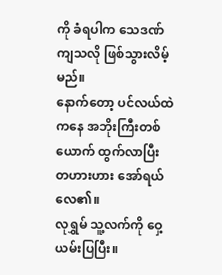ကို ခံရပါက သေဒဏ်ကျသလို ဖြစ်သွားလိမ့်မည်။
နောက်တော့ ပင်လယ်ထဲကနေ အဘိုးကြီးတစ်ယောက် ထွက်လာပြီး တဟားဟား အော်ရယ်လေ၏။
လုရွှမ် သူ့လက်ကို ဝှေ့ယမ်းပြပြီး။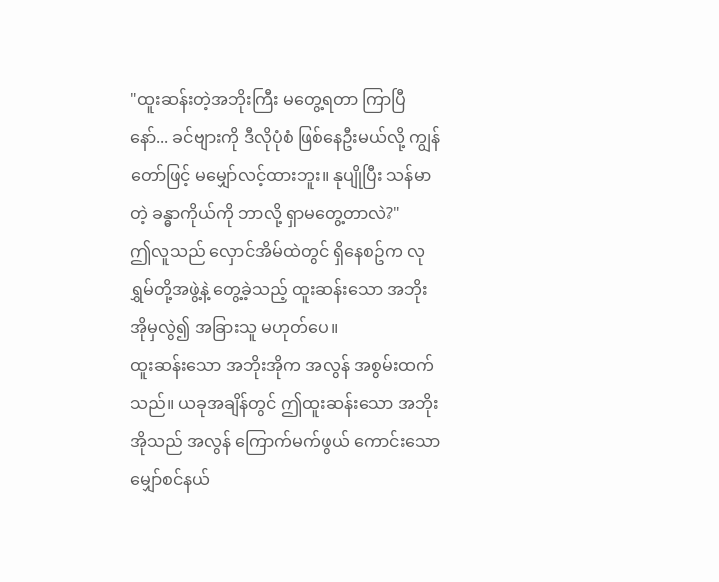"ထူးဆန်းတဲ့အဘိုးကြီး မတွေ့ရတာ ကြာပြီနော်... ခင်ဗျားကို ဒီလိုပုံစံ ဖြစ်နေဦးမယ်လို့ ကျွန်တော်ဖြင့် မမျှော်လင့်ထားဘူး။ နုပျိုပြီး သန်မာတဲ့ ခန္ဓာကိုယ်ကို ဘာလို့ ရှာမတွေ့တာလဲ?"
ဤလူသည် လှောင်အိမ်ထဲတွင် ရှိနေစဥ်က လုရွှမ်တို့အဖွဲ့နဲ့ တွေ့ခဲ့သည့် ထူးဆန်းသော အဘိုးအိုမှလွဲ၍ အခြားသူ မဟုတ်ပေ။
ထူးဆန်းသော အဘိုးအိုက အလွန် အစွမ်းထက်သည်။ ယခုအချိန်တွင် ဤထူးဆန်းသော အဘိုးအိုသည် အလွန် ကြောက်မက်ဖွယ် ကောင်းသော မျှော်စင်နယ်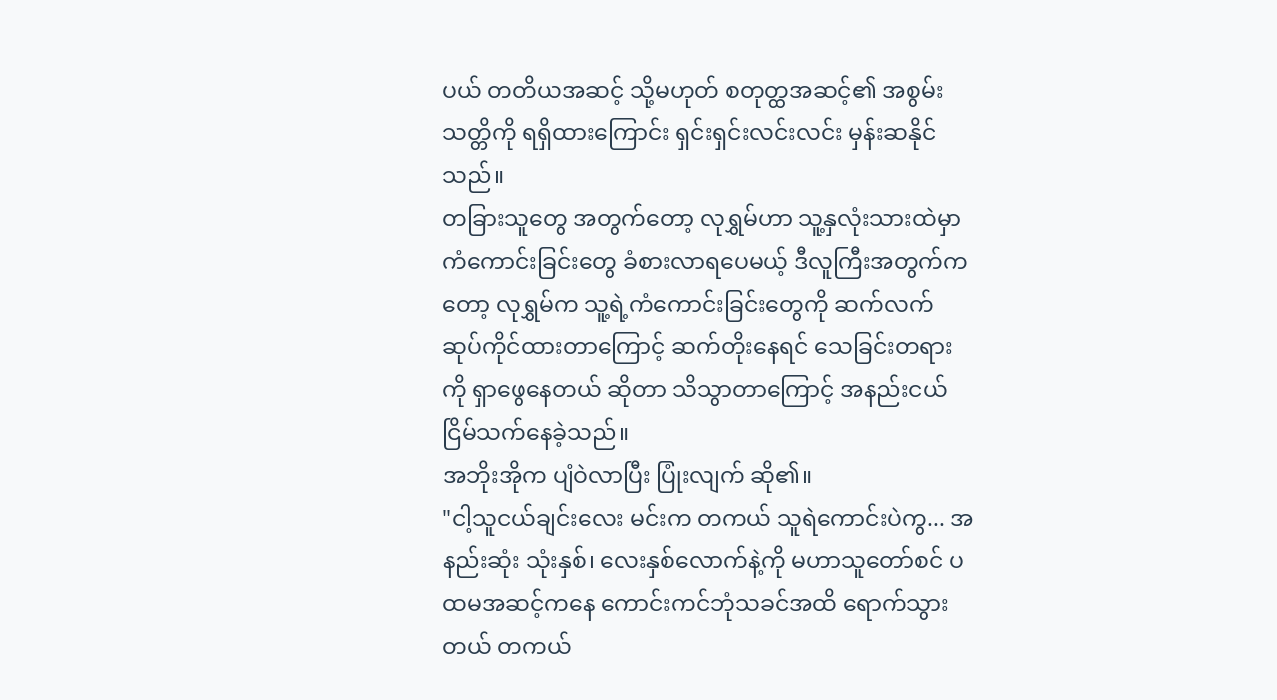ပယ် တတိယအဆင့် သို့မဟုတ် စတုတ္ထအဆင့်၏ အစွမ်းသတ္တိကို ရရှိထားကြောင်း ရှင်းရှင်းလင်းလင်း မှန်းဆနိုင်သည်။
တခြားသူတွေ အတွက်တော့ လုရွှမ်ဟာ သူ့နှလုံးသားထဲမှာ ကံကောင်းခြင်းတွေ ခံစားလာရပေမယ့် ဒီလူကြီးအတွက်ကတော့ လုရွှမ်က သူ့ရဲ့ကံကောင်းခြင်းတွေကို ဆက်လက် ဆုပ်ကိုင်ထားတာကြောင့် ဆက်တိုးနေရင် သေခြင်းတရားကို ရှာဖွေနေတယ် ဆိုတာ သိသွာတာကြောင့် အနည်းငယ် ငြိမ်သက်နေခဲ့သည်။
အဘိုးအိုက ပျံဝဲလာပြီး ပြုံးလျက် ဆို၏။
"ငါ့သူငယ်ချင်းလေး မင်းက တကယ် သူရဲကောင်းပဲကွ... အနည်းဆုံး သုံးနှစ်၊ လေးနှစ်လောက်နဲ့ကို မဟာသူတော်စင် ပထမအဆင့်ကနေ ကောင်းကင်ဘုံသခင်အထိ ရောက်သွားတယ် တကယ်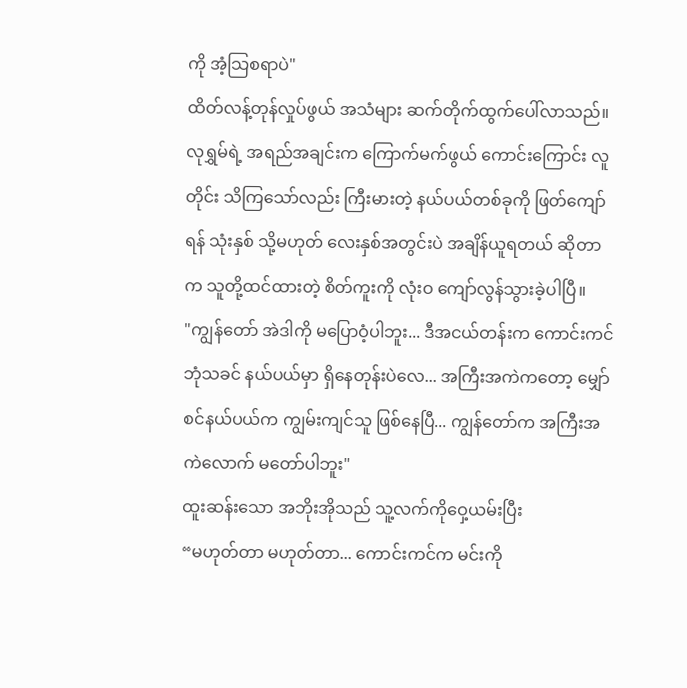ကို အံ့သြစရာပဲ"
ထိတ်လန့်တုန်လှုပ်ဖွယ် အသံများ ဆက်တိုက်ထွက်ပေါ်လာသည်။ လုရွှမ်ရဲ့ အရည်အချင်းက ကြောက်မက်ဖွယ် ကောင်းကြောင်း လူတိုင်း သိကြသော်လည်း ကြီးမားတဲ့ နယ်ပယ်တစ်ခုကို ဖြတ်ကျော်ရန် သုံးနှစ် သို့မဟုတ် လေးနှစ်အတွင်းပဲ အချိန်ယူရတယ် ဆိုတာက သူတို့ထင်ထားတဲ့ စိတ်ကူးကို လုံးဝ ကျော်လွန်သွားခဲ့ပါပြီ။
"ကျွန်တော် အဲဒါကို မပြောဝံ့ပါဘူး... ဒီအငယ်တန်းက ကောင်းကင်ဘုံသခင် နယ်ပယ်မှာ ရှိနေတုန်းပဲလေ... အကြီးအကဲကတော့ မျှော်စင်နယ်ပယ်က ကျွမ်းကျင်သူ ဖြစ်နေပြီ... ကျွန်တော်က အကြီးအကဲလောက် မတော်ပါဘူး"
ထူးဆန်းသော အဘိုးအိုသည် သူ့လက်ကိုဝှေ့ယမ်းပြီး
“မဟုတ်တာ မဟုတ်တာ... ကောင်းကင်က မင်းကို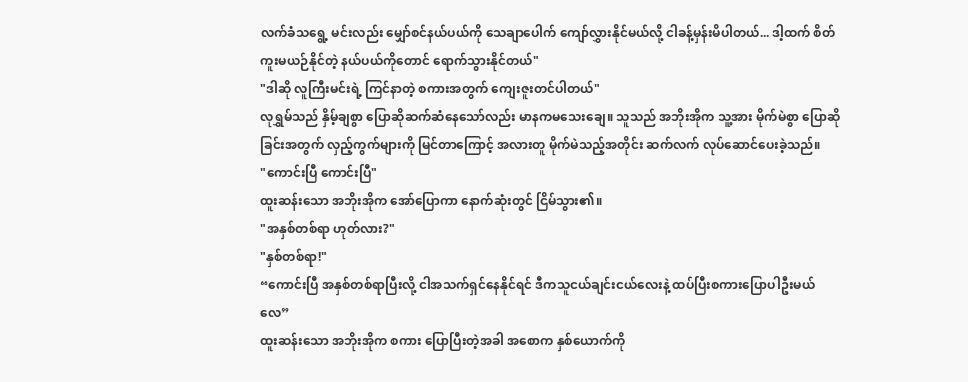လက်ခံသရွေ့ မင်းလည်း မျှော်စင်နယ်ပယ်ကို သေချာပေါက် ကျော်လွှားနိုင်မယ်လို့ ငါခန့်မှန်းမိပါတယ်... ဒါ့ထက် စိတ်ကူးမယဉ်နိုင်တဲ့ နယ်ပယ်ကိုတောင် ရောက်သွားနိုင်တယ်"
"ဒါဆို လူကြီးမင်းရဲ့ ကြင်နာတဲ့ စကားအတွက် ကျေးဇူးတင်ပါတယ်"
လုရွှမ်သည် နှိမ့်ချစွာ ပြောဆိုဆက်ဆံနေသော်လည်း မာနကမသေးချေ။ သူသည် အဘိုးအိုက သူ့အား မိုက်မဲစွာ ပြောဆိုခြင်းအတွက် လှည့်ကွက်များကို မြင်တာကြောင့် အလားတူ မိုက်မဲသည့်အတိုင်း ဆက်လက် လုပ်ဆောင်ပေးခဲ့သည်။
"ကောင်းပြီ ကောင်းပြီ"
ထူးဆန်းသော အဘိုးအိုက အော်ပြောကာ နောက်ဆုံးတွင် ငြိမ်သွား၏။
"အနှစ်တစ်ရာ ဟုတ်လား?"
"နှစ်တစ်ရာ!"
“ကောင်းပြီ အနှစ်တစ်ရာပြီးလို့ ငါအသက်ရှင်နေနိုင်ရင် ဒီကသူငယ်ချင်းငယ်လေးနဲ့ ထပ်ပြီးစကားပြောပါဦးမယ်လေ”
ထူးဆန်းသော အဘိုးအိုက စကား ပြောပြီးတဲ့အခါ အစောက နှစ်ယောက်ကို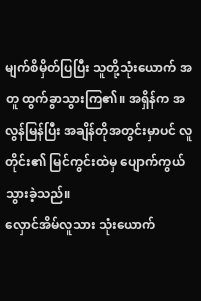မျက်စိမှိတ်ပြပြီး သူတို့သုံးယောက် အတူ ထွက်ခွာသွားကြ၏။ အရှိန်က အလွန်မြန်ပြီး အချိန်တိုအတွင်းမှာပင် လူတိုင်း၏ မြင်ကွင်းထဲမှ ပျောက်ကွယ်သွားခဲ့သည်။
လှောင်အိမ်လူသား သုံးယောက်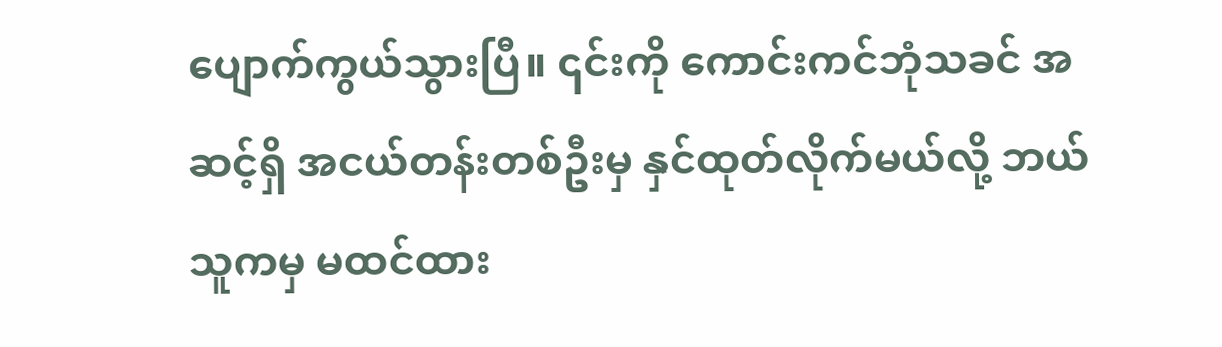ပျောက်ကွယ်သွားပြီ။ ၎င်းကို ကောင်းကင်ဘုံသခင် အဆင့်ရှိ အငယ်တန်းတစ်ဦးမှ နှင်ထုတ်လိုက်မယ်လို့ ဘယ်သူကမှ မထင်ထား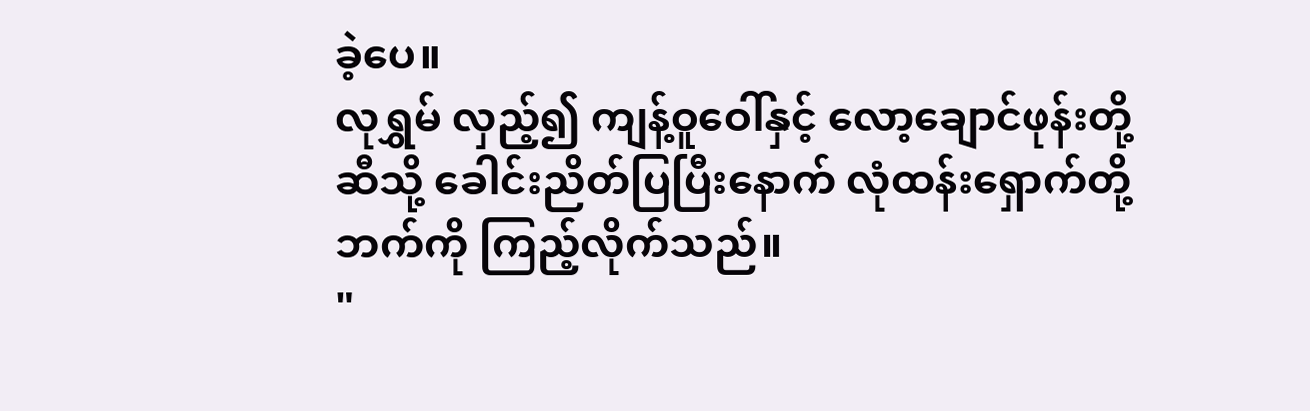ခဲ့ပေ။
လုရွှမ် လှည့်၍ ကျန့်ဝူဝေါ်နှင့် လော့ချောင်ဖုန်းတို့ ဆီသို့ ခေါင်းညိတ်ပြပြီးနောက် လုံထန်းရှောက်တို့ဘက်ကို ကြည့်လိုက်သည်။
"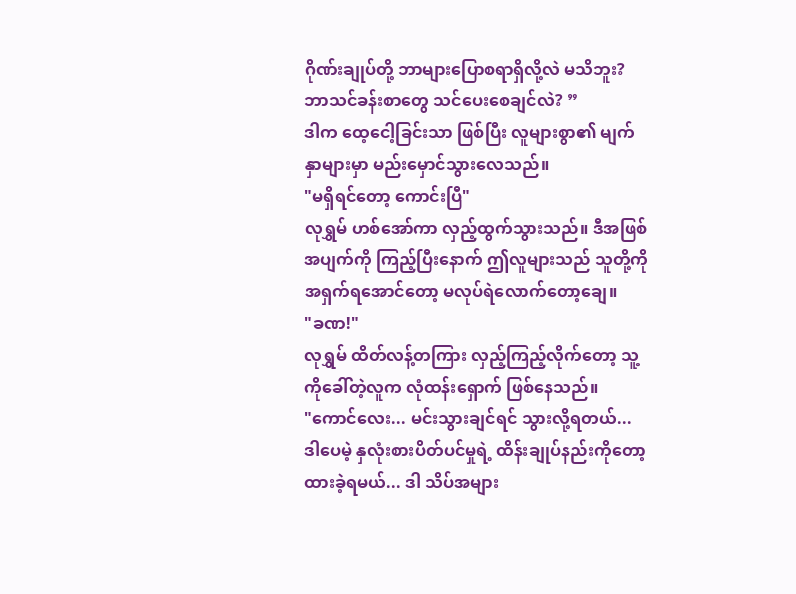ဂိုဏ်းချုပ်တို့ ဘာများပြောစရာရှိလို့လဲ မသိဘူး? ဘာသင်ခန်းစာတွေ သင်ပေးစေချင်လဲ? ”
ဒါက ထေ့ငေါ့ခြင်းသာ ဖြစ်ပြီး လူများစွာ၏ မျက်နှာများမှာ မည်းမှောင်သွားလေသည်။
"မရှိရင်တော့ ကောင်းပြီ"
လုရွှမ် ဟစ်အော်ကာ လှည့်ထွက်သွားသည်။ ဒီအဖြစ်အပျက်ကို ကြည့်ပြီးနောက် ဤလူများသည် သူတို့ကို အရှက်ရအောင်တော့ မလုပ်ရဲလောက်တော့ချေ။
"ခဏ!"
လုရွှမ် ထိတ်လန့်တကြား လှည့်ကြည့်လိုက်တော့ သူ့ကိုခေါ်တဲ့လူက လုံထန်းရှောက် ဖြစ်နေသည်။
"ကောင်လေး... မင်းသွားချင်ရင် သွားလို့ရတယ်... ဒါပေမဲ့ နှလုံးစားပိတ်ပင်မှုရဲ့ ထိန်းချုပ်နည်းကိုတော့ ထားခဲ့ရမယ်... ဒါ သိပ်အများ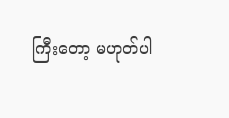ကြီးတော့ မဟုတ်ပါ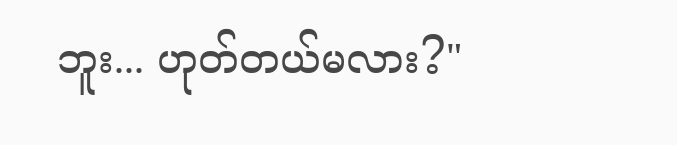ဘူး... ဟုတ်တယ်မလား?"